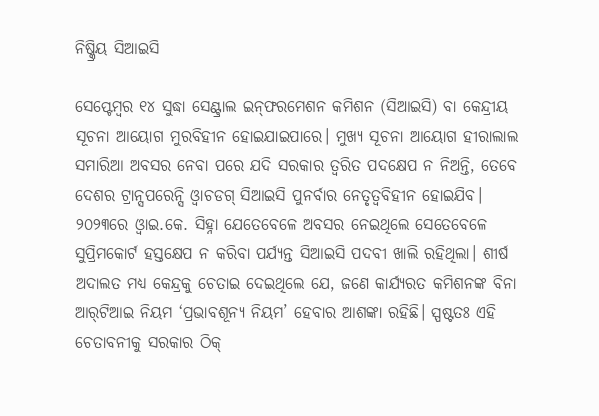ନିଷ୍କ୍ରିୟ ସିଆଇସି

ସେପ୍ଟେମ୍ବର ୧୪ ସୁଦ୍ଧା ସେଣ୍ଟ୍ରାଲ ଇନ୍‌ଫରମେଶନ କମିଶନ (ସିଆଇସି) ବା କେନ୍ଦ୍ରୀୟ ସୂଚନା ଆୟୋଗ ମୁରବିହୀନ ହୋଇଯାଇପାରେ। ମୁଖ୍ୟ ସୂଚନା ଆୟୋଗ ହୀରାଲାଲ ସମାରିଆ ଅବସର ନେବା ପରେ ଯଦି ସରକାର ତ୍ୱରିତ ପଦକ୍ଷେପ ନ ନିଅନ୍ତି, ତେବେ ଦେଶର ଟ୍ରାନ୍ସପରେନ୍ସି ଓ୍ବାଚଡଗ୍‌ ସିଆଇସି ପୁନର୍ବାର ନେତୃତ୍ୱବିହୀନ ହୋଇଯିବ। ୨୦୨୩ରେ ଓ୍ବାଇ.କେ. ସିହ୍ନା ଯେତେବେଳେ ଅବସର ନେଇଥିଲେ ସେତେବେଳେ ସୁପ୍ରିମକୋର୍ଟ ହସ୍ତକ୍ଷେପ ନ କରିବା ପର୍ଯ୍ୟନ୍ତ ସିଆଇସି ପଦବୀ ଖାଲି ରହିଥିଲା। ଶୀର୍ଷ ଅଦାଲତ ମଧ୍ୟ କେନ୍ଦ୍ରକୁ ଚେତାଇ ଦେଇଥିଲେ ଯେ, ଜଣେ କାର୍ଯ୍ୟରତ କମିଶନଙ୍କ ବିନା ଆର୍‌ଟିଆଇ ନିୟମ ‘ପ୍ରଭାବଶୂନ୍ୟ ନିୟମ’ ହେବାର ଆଶଙ୍କା ରହିଛି। ସ୍ପଷ୍ଟତଃ ଏହି ଚେତାବନୀକୁ ସରକାର ଠିକ୍‌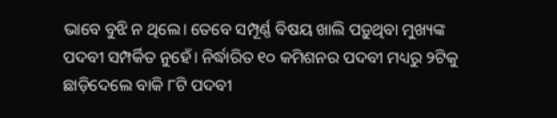ଭାବେ ବୁଝି ନ ଥିଲେ। ତେବେ ସମ୍ପୂର୍ଣ୍ଣ ବିଷୟ ଖାଲି ପଡ଼ୁଥିବା ମୁଖ୍ୟଙ୍କ ପଦବୀ ସମ୍ପର୍କିତ ନୁହେଁ। ନିର୍ଦ୍ଧାରିତ ୧୦ କମିଶନର ପଦବୀ ମଧ୍ୟରୁ ୨ଟିକୁ ଛାଡ଼ିଦେଲେ ବାକି ୮ଟି ପଦବୀ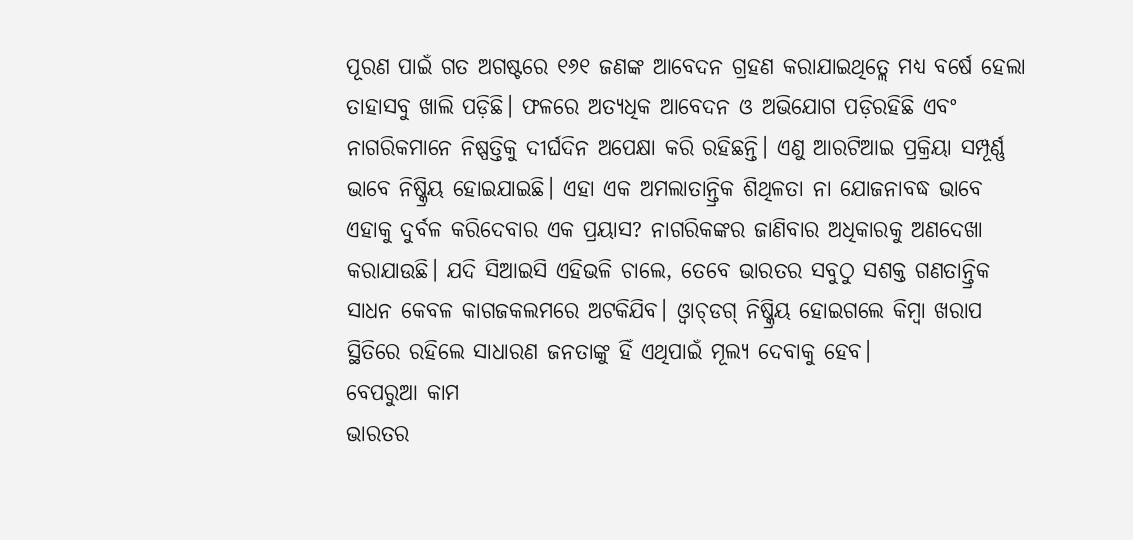ପୂରଣ ପାଇଁ ଗତ ଅଗଷ୍ଟରେ ୧୬୧ ଜଣଙ୍କ ଆବେଦନ ଗ୍ରହଣ କରାଯାଇଥିତ୍ଲେ ମଧ୍ୟ ବର୍ଷେ ହେଲା ତାହାସବୁ ଖାଲି ପଡ଼ିଛି। ଫଳରେ ଅତ୍ୟଧିକ ଆବେଦନ ଓ ଅଭିଯୋଗ ପଡ଼ିରହିଛି ଏବଂ ନାଗରିକମାନେ ନିଷ୍ପତ୍ତିକୁ ଦୀର୍ଘଦିନ ଅପେକ୍ଷା କରି ରହିଛନ୍ତି। ଏଣୁ ଆରଟିଆଇ ପ୍ରକ୍ରିୟା ସମ୍ପୂର୍ଣ୍ଣ ଭାବେ ନିଷ୍କ୍ରିୟ ହୋଇଯାଇଛି। ଏହା ଏକ ଅମଲାତାନ୍ତ୍ରିକ ଶିଥିଳତା ନା ଯୋଜନାବଦ୍ଧ ଭାବେ ଏହାକୁ ଦୁର୍ବଳ କରିଦେବାର ଏକ ପ୍ରୟାସ? ନାଗରିକଙ୍କର ଜାଣିବାର ଅଧିକାରକୁ ଅଣଦେଖା କରାଯାଉଛି। ଯଦି ସିଆଇସି ଏହିଭଳି ଚାଲେ, ତେବେ ଭାରତର ସବୁଠୁ ସଶକ୍ତ ଗଣତାନ୍ତ୍ରିକ ସାଧନ କେବଳ କାଗଜକଲମରେ ଅଟକିଯିବ। ଓ୍ବାଚ୍‌ଡଗ୍‌ ନିଷ୍କ୍ରିୟ ହୋଇଗଲେ କିମ୍ବା ଖରାପ ସ୍ଥିତିରେ ରହିଲେ ସାଧାରଣ ଜନତାଙ୍କୁ ହିଁ ଏଥିପାଇଁ ମୂଲ୍ୟ ଦେବାକୁ ହେବ।
ବେପରୁଆ କାମ
ଭାରତର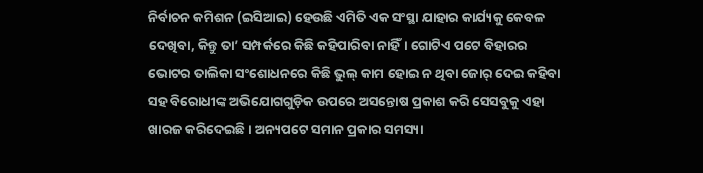ନିର୍ବାଚନ କମିଶନ (ଇସିଆଇ) ହେଉଛି ଏମିତି ଏକ ସଂସ୍ଥା ଯାହାର କାର୍ଯ୍ୟକୁ କେବଳ ଦେଖିବା, କିନ୍ତୁ ତା’ ସମ୍ପର୍କରେ କିଛି କହିପାରିବା ନାହିଁ। ଗୋଟିଏ ପଟେ ବିହାରର ଭୋଟର ତାଲିକା ସଂଶୋଧନରେ କିଛି ଭୁଲ୍‌ କାମ ହୋଇ ନ ଥିବା ଜୋର୍‌ ଦେଇ କହିବା ସହ ବିରୋଧୀଙ୍କ ଅଭିଯୋଗଗୁଡ଼ିକ ଉପରେ ଅସନ୍ତୋଷ ପ୍ରକାଶ କରି ସେସବୁକୁ ଏହା ଖାରଜ କରିଦେଇଛି। ଅନ୍ୟପଟେ ସମାନ ପ୍ରକାର ସମସ୍ୟା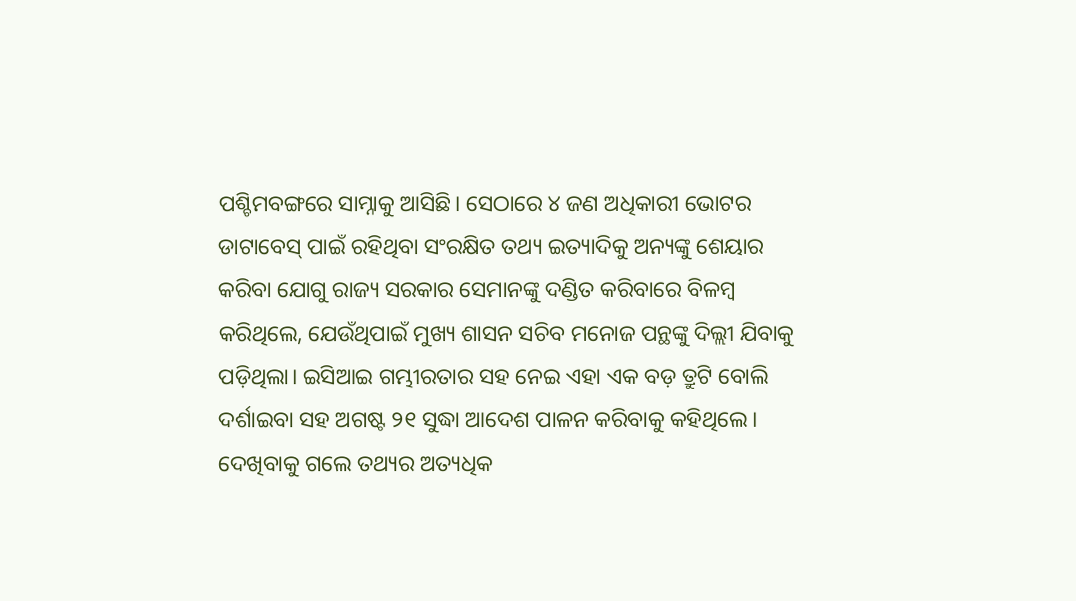ପଶ୍ଚିମବଙ୍ଗରେ ସାମ୍ନାକୁ ଆସିଛି। ସେଠାରେ ୪ ଜଣ ଅଧିକାରୀ ଭୋଟର ଡାଟାବେସ୍‌ ପାଇଁ ରହିଥିବା ସଂରକ୍ଷିତ ତଥ୍ୟ ଇତ୍ୟାଦିକୁ ଅନ୍ୟଙ୍କୁ ଶେୟାର କରିବା ଯୋଗୁ ରାଜ୍ୟ ସରକାର ସେମାନଙ୍କୁ ଦଣ୍ଡିତ କରିବାରେ ବିଳମ୍ବ କରିଥିଲେ, ଯେଉଁଥିପାଇଁ ମୁଖ୍ୟ ଶାସନ ସଚିବ ମନୋଜ ପନ୍ଥଙ୍କୁ ଦିଲ୍ଲୀ ଯିବାକୁ ପଡ଼ିଥିଲା। ଇସିଆଇ ଗମ୍ଭୀରତାର ସହ ନେଇ ଏହା ଏକ ବଡ଼ ତ୍ରୁଟି ବୋଲି ଦର୍ଶାଇବା ସହ ଅଗଷ୍ଟ ୨୧ ସୁଦ୍ଧା ଆଦେଶ ପାଳନ କରିବାକୁ କହିଥିଲେ। ଦେଖିବାକୁ ଗଲେ ତଥ୍ୟର ଅତ୍ୟଧିକ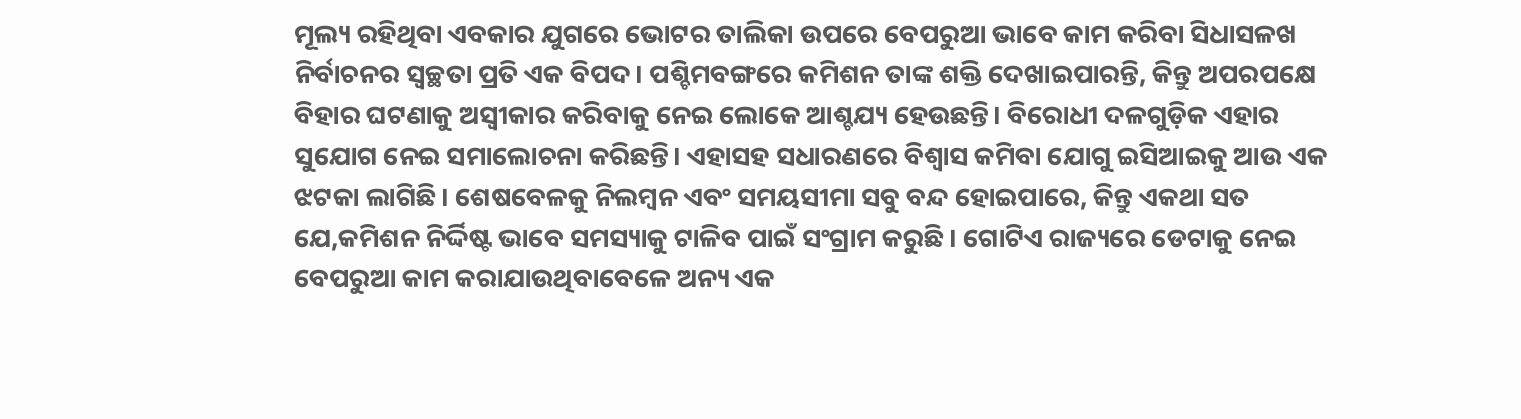ମୂଲ୍ୟ ରହିଥିବା ଏବକାର ଯୁଗରେ ଭୋଟର ତାଲିକା ଉପରେ ବେପରୁଆ ଭାବେ କାମ କରିବା ସିଧାସଳଖ ନିର୍ବାଚନର ସ୍ବଚ୍ଛତା ପ୍ରତି ଏକ ବିପଦ। ପଶ୍ଚିମବଙ୍ଗରେ କମିଶନ ତାଙ୍କ ଶକ୍ତି ଦେଖାଇପାରନ୍ତି, କିନ୍ତୁ ଅପରପକ୍ଷେ ବିହାର ଘଟଣାକୁ ଅସ୍ବୀକାର କରିବାକୁ ନେଇ ଲୋକେ ଆଶ୍ଚଯ୍ୟ ହେଉଛନ୍ତି। ବିରୋଧୀ ଦଳଗୁଡ଼ିକ ଏହାର ସୁଯୋଗ ନେଇ ସମାଲୋଚନା କରିଛନ୍ତି। ଏହାସହ ସଧାରଣରେ ବିଶ୍ୱାସ କମିବା ଯୋଗୁ ଇସିଆଇକୁ ଆଉ ଏକ ଝଟକା ଲାଗିଛି। ଶେଷବେଳକୁ ନିଲମ୍ବନ ଏବଂ ସମୟସୀମା ସବୁ ବନ୍ଦ ହୋଇପାରେ, କିନ୍ତୁ ଏକଥା ସତ ଯେ,କମିଶନ ନିର୍ଦ୍ଦିଷ୍ଟ ଭାବେ ସମସ୍ୟାକୁ ଟାଳିବ ପାଇଁ ସଂଗ୍ରାମ କରୁଛି । ଗୋଟିଏ ରାଜ୍ୟରେ ଡେଟାକୁ ନେଇ ବେପରୁଆ କାମ କରାଯାଉଥିବାବେଳେ ଅନ୍ୟ ଏକ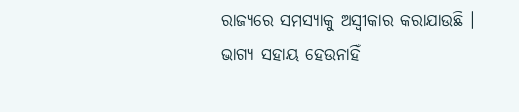ରାଜ୍ୟରେ ସମସ୍ୟାକୁ ଅସ୍ବୀକାର କରାଯାଉଛି ।
ଭାଗ୍ୟ ସହାୟ ହେଉନାହିଁ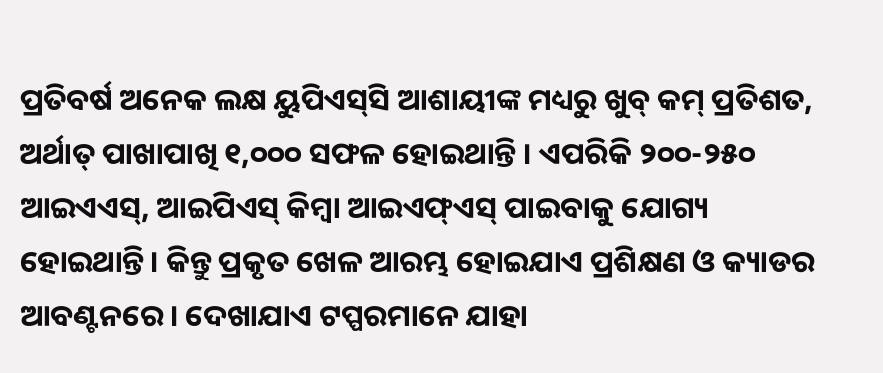ପ୍ରତିବର୍ଷ ଅନେକ ଲକ୍ଷ ୟୁପିଏସ୍‌ସି ଆଶାୟୀଙ୍କ ମଧ୍ୟରୁ ଖୁବ୍‌ କମ୍‌ ପ୍ରତିଶତ, ଅର୍ଥାତ୍‌ ପାଖାପାଖି ୧,୦୦୦ ସଫଳ ହୋଇଥାନ୍ତି । ଏପରିକି ୨୦୦-୨୫୦ ଆଇଏଏସ୍‌, ଆଇପିଏସ୍‌ କିମ୍ବା ଆଇଏଫ୍‌ଏସ୍‌ ପାଇବାକୁ ଯୋଗ୍ୟ ହୋଇଥାନ୍ତି। କିନ୍ତୁ ପ୍ରକୃତ ଖେଳ ଆରମ୍ଭ ହୋଇଯାଏ ପ୍ରଶିକ୍ଷଣ ଓ କ୍ୟାଡର ଆବଣ୍ଟନରେ। ଦେଖାଯାଏ ଟପ୍ପରମାନେ ଯାହା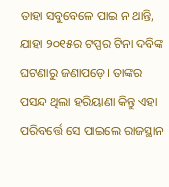ତାହା ସବୁବେଳେ ପାଇ ନ ଥାନ୍ତି, ଯାହା ୨୦୧୫ର ଟପ୍ପର ଟିନା ଦବିଙ୍କ ଘଟଣାରୁ ଜଣାପଡ଼େ। ତାଙ୍କର ପସନ୍ଦ ଥିଲା ହରିୟାଣା କିନ୍ତୁ ଏହା ପରିବର୍ତ୍ତେ ସେ ପାଇଲେ ରାଜସ୍ଥାନ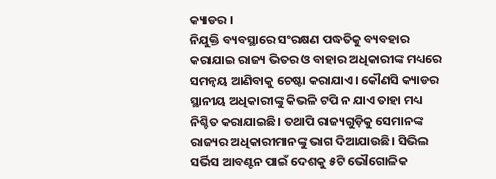କ୍ୟାଡର ।
ନିଯୁକ୍ତି ବ୍ୟବସ୍ଥାରେ ସଂରକ୍ଷଣ ପଦ୍ଧତିକୁ ବ୍ୟବହାର କରାଯାଇ ରାଜ୍ୟ ଭିତର ଓ ବାହାର ଅଧିକାରୀଙ୍କ ମଧ୍ୟରେ ସମନ୍ବୟ ଆଣିବାକୁ ଚେଷ୍ଟା କରାଯାଏ। କୌଣସି କ୍ୟାଡର ସ୍ଥାନୀୟ ଅଧିକାରୀଙ୍କୁ କିଭଳି ଟପି ନ ଯାଏ ତାହା ମଧ୍ୟ ନିଶ୍ଚିତ କରାଯାଇଛି। ତଥାପି ରାଜ୍ୟଗୁଡ଼ିକୁ ସେମାନଙ୍କ ରାଜ୍ୟର ଅଧିକାରୀମାନଙ୍କୁ ଭାଗ ଦିଆଯାଉଛି। ସିଭିଲ ସର୍ଭିସ ଆବଣ୍ଟନ ପାଇଁ ଦେଶକୁ ୫ଟି ଭୌଗୋଳିକ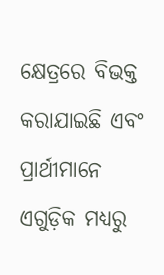କ୍ଷେତ୍ରରେ ବିଭକ୍ତ କରାଯାଇଛି ଏବଂ ପ୍ରାର୍ଥୀମାନେ ଏଗୁଡ଼ିକ ମଧ୍ୟରୁ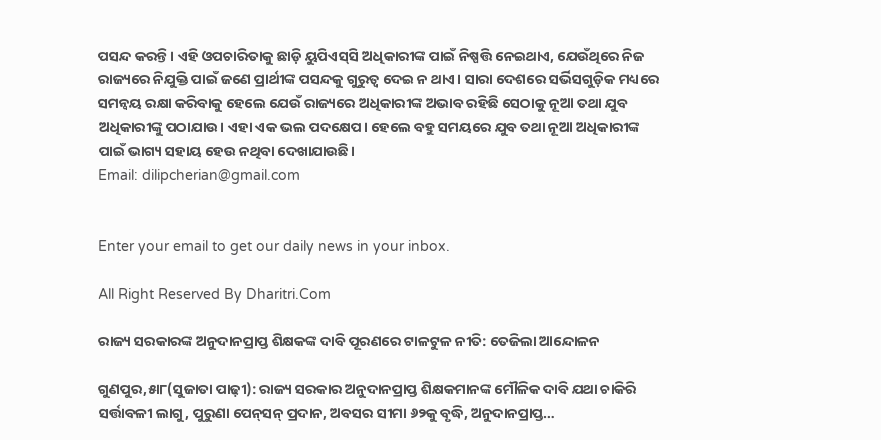ପସନ୍ଦ କରନ୍ତି। ଏହି ଓପଚାରିତାକୁ ଛାଡ଼ି ୟୁପିଏସ୍‌ସି ଅଧିକାରୀଙ୍କ ପାଇଁ ନିଷ୍ପତ୍ତି ନେଇଥାଏ, ଯେଉଁଥିରେ ନିଜ ରାଜ୍ୟରେ ନିଯୁକ୍ତି ପାଇଁ ଜଣେ ପ୍ରାର୍ଥୀଙ୍କ ପସନ୍ଦକୁ ଗୁରୁତ୍ୱ ଦେଇ ନ ଥାଏ। ସାରା ଦେଶରେ ସର୍ଭିସଗୁଡ଼ିକ ମଧ୍ୟରେ ସମନ୍ବୟ ରକ୍ଷା କରିବାକୁ ହେଲେ ଯେଉଁ ରାଜ୍ୟରେ ଅଧିକାରୀଙ୍କ ଅଭାବ ରହିଛି ସେଠାକୁ ନୂଆ ତଥା ଯୁବ ଅଧିକାରୀଙ୍କୁ ପଠାଯାଉ। ଏହା ଏକ ଭଲ ପଦକ୍ଷେପ। ହେଲେ ବହୁ ସମୟରେ ଯୁବ ତଥା ନୂଆ ଅଧିକାରୀଙ୍କ ପାଇଁ ଭାଗ୍ୟ ସହାୟ ହେଉ ନଥିବା ଦେଖାଯାଉଛି।
Email: dilipcherian@gmail.com


Enter your email to get our daily news in your inbox.

All Right Reserved By Dharitri.Com

ରାଜ୍ୟ ସରକାରଙ୍କ ଅନୁଦାନପ୍ରାପ୍ତ ଶିକ୍ଷକଙ୍କ ଦାବି ପୂରଣରେ ଟାଳଟୁଳ ନୀତି: ତେଜିଲା ଆନ୍ଦୋଳନ

ଗୁଣପୁର,୫ା୮(ସୁଜାତା ପାଢ଼ୀ): ରାଜ୍ୟ ସରକାର ଅନୁଦାନପ୍ରାପ୍ତ ଶିକ୍ଷକମାନଙ୍କ ମୌଳିକ ଦାବି ଯଥା ଚାକିରି ସର୍ତ୍ତାବଳୀ ଲାଗୁ, ପୁରୁଣା ପେନ୍‌ସନ୍‌ ପ୍ରଦାନ, ଅବସର ସୀମା ୬୨କୁ ବୃଦ୍ଧି, ଅନୁଦାନପ୍ରାପ୍ତ…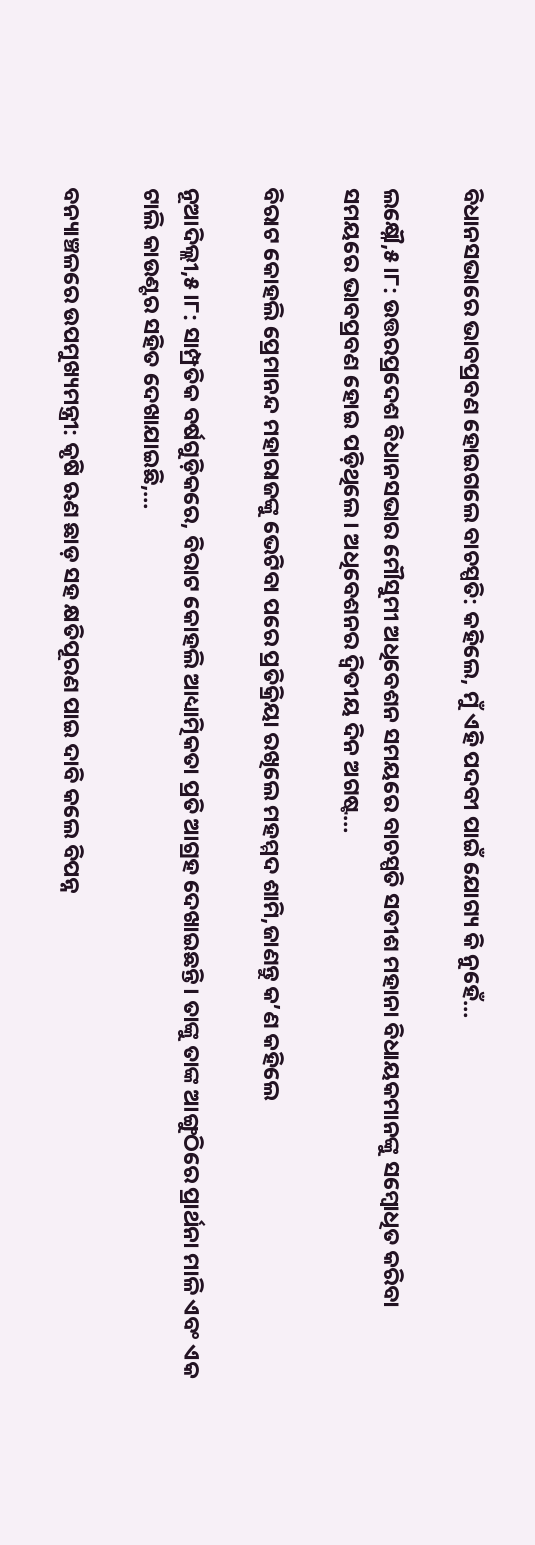ବିଧାନସଭାରେ ଭାବପ୍ରବଣ ହୋଇଗଲେ ବାଚସ୍ପତି: କହିଲେ, ମୁଁ ଏହି ପଦବୀ ପାଇଁ ଯୋଗ୍ୟ କି ନୁହେଁ…

ଲକ୍ଷ୍ନୌ,୫।୮: ଉତ୍ତରପ୍ରଦେଶ ବିଧାନସଭାର ମୌସୁମୀ ଅଧିବେଶନ ସମୟରେ ବାଚସ୍ପତି ସତୀଶ ମହାନା ବିଧାୟକମାନଙ୍କୁ ସମ୍ବୋଧିତ କରିବା ସମୟରେ ଭାବପ୍ରବଣ ହୋଇ ପଡ଼ିଥିଲେ। ଅଧିବେଶନର ଦ୍ୱିତୀୟ ଦିନ ଅଗଷ୍ଟ…

ବିରାଟ କୋହଲି ପ୍ରେମାନନ୍ଦ ମହାରାଜଙ୍କୁ ଭେଟିବା ପରେ ପ୍ରତିକ୍ରିୟା ରଖିଲେ ମହମ୍ମଦ ଶାମି,ଜାଣନ୍ତୁ କ’ଣ କହିଲେ

ନୂଆଦିଲ୍ଲୀ,୫।୮: ସାମ୍ପ୍ରତିକ ବର୍ଷଗୁଡ଼ିକରେ, ବିରାଟ କୋହଲି ଆଧ୍ୟାତ୍ମିକତା ପ୍ରତି ଆଗ୍ରହ ଦେଖାଇଛନ୍ତି। ତାଙ୍କୁ ତାଙ୍କ ଆଙ୍ଗୁଠିରେ ପ୍ରାର୍ଥନା ମାଳି ଏବଂ ଏକ ଟାଲି କାଉଣ୍ଟର ସହିତ ଦେଖାଯାଇଛି,…

ବନ୍ୟାଞ୍ଚଳରେ ଉପମୁଖ୍ୟମନ୍ତ୍ରୀ: କୃଷି ଋଣ ଛାଡ଼ ସହ କ୍ଷତିପୂରଣ ପାଇ ଦାବି କଲେ ବିପନ୍ନ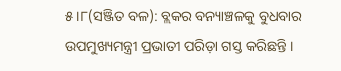୫।୮(ସଞ୍ଜିତ ବଳ): ବ୍ଲକର ବନ୍ୟାଞ୍ଚଳକୁ ବୁଧବାର ଉପମୁଖ୍ୟମନ୍ତ୍ରୀ ପ୍ରଭାତୀ ପରିଡ଼ା ଗସ୍ତ କରିଛନ୍ତି ।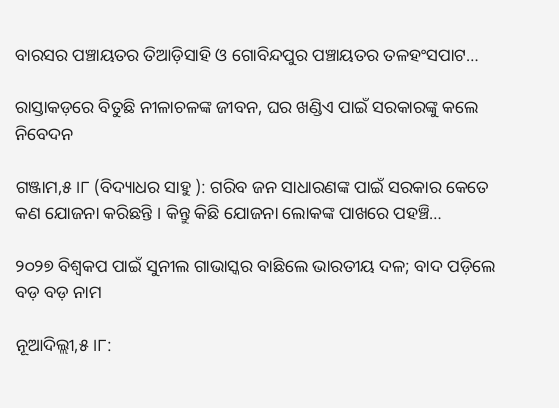ବାରସର ପଞ୍ଚାୟତର ତିଆଡ଼ିସାହି ଓ ଗୋବିନ୍ଦପୁର ପଞ୍ଚାୟତର ତଳହଂସପାଟ…

ରାସ୍ତାକଡ଼ରେ ବିତୁଛି ନୀଳାଚଳଙ୍କ ଜୀବନ, ଘର ଖଣ୍ଡିଏ ପାଇଁ ସରକାରଙ୍କୁ କଲେ ନିବେଦନ

ଗଞ୍ଜାମ,୫।୮ (ବିଦ୍ୟାଧର ସାହୁ ): ଗରିବ ଜନ ସାଧାରଣଙ୍କ ପାଇଁ ସରକାର କେତେ କଣ ଯୋଜନା କରିଛନ୍ତି । କିନ୍ତୁ କିଛି ଯୋଜନା ଲୋକଙ୍କ ପାଖରେ ପହଞ୍ଚି…

୨୦୨୭ ବିଶ୍ୱକପ ପାଇଁ ସୁନୀଲ ଗାଭାସ୍କର ବାଛିଲେ ଭାରତୀୟ ଦଳ; ବାଦ ପଡ଼ିଲେ ବଡ଼ ବଡ଼ ନାମ

ନୂଆଦିଲ୍ଲୀ,୫।୮: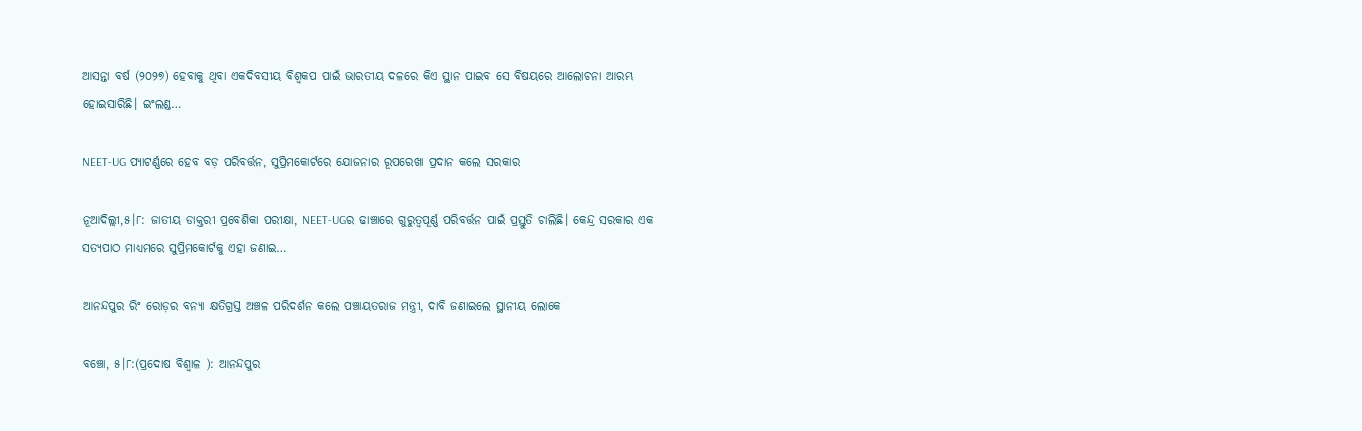ଆସନ୍ତା ବର୍ଷ (୨୦୨୭) ହେବାକୁ ଥିବା ଏକଦିବସୀୟ ବିଶ୍ୱକପ ପାଇଁ ଭାରତୀୟ ଦଳରେ କିଏ ସ୍ଥାନ ପାଇବ ସେ ବିଷୟରେ ଆଲୋଚନା ଆରମ୍ଭ ହୋଇସାରିଛି। ଇଂଲଣ୍ଡ…

NEET-UG ପ୍ୟାଟର୍ଣ୍ଣରେ ହେବ ବଡ଼ ପରିବର୍ତ୍ତନ, ସୁପ୍ରିମକୋର୍ଟରେ ଯୋଜନାର ରୂପରେଖା ପ୍ରଦାନ କଲେ ସରକାର

ନୂଆଦିଲ୍ଲୀ,୫।୮: ଜାତୀୟ ଡାକ୍ତରୀ ପ୍ରବେଶିକା ପରୀକ୍ଷା, NEET-UGର ଢାଞ୍ଚାରେ ଗୁରୁତ୍ୱପୂର୍ଣ୍ଣ ପରିବର୍ତ୍ତନ ପାଇଁ ପ୍ରସ୍ତୁତି ଚାଲିଛି। କେନ୍ଦ୍ର ସରକାର ଏକ ସତ୍ୟପାଠ ମାଧ୍ୟମରେ ସୁପ୍ରିମକୋର୍ଟକୁ ଏହା ଜଣାଇ…

ଆନନ୍ଦପୁର ରିଂ ରୋଡ଼ର ବନ୍ୟା କ୍ଷତିଗ୍ରସ୍ତ ଅଞ୍ଚଳ ପରିଦର୍ଶନ କଲେ ପଞ୍ଚାୟତରାଜ ମନ୍ତ୍ରୀ, ଦାବି ଜଣାଇଲେ ସ୍ଥାନୀୟ ଲୋକେ

ବଞ୍ଚୋ, ୫।୮:(ପ୍ରଦୋଷ ବିଶ୍ୱାଳ ): ଆନନ୍ଦପୁର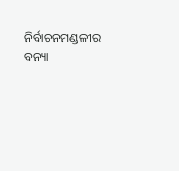ନିର୍ବାଚନମଣ୍ଡଳୀର ବନ୍ୟା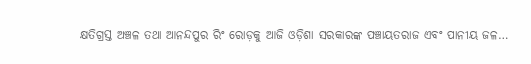କ୍ଷତିଗ୍ରସ୍ତ ଅଞ୍ଚଳ ତଥା ଆନନ୍ଦପୁର ରିଂ ରୋଡ଼କୁ ଆଜି ଓଡ଼ିଶା ସରକାରଙ୍କ ପଞ୍ଚାୟତରାଜ ଏବଂ ପାନୀୟ ଜଳ…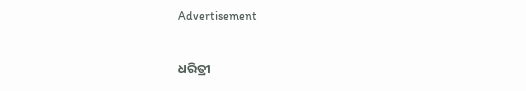Advertisement

ଧରିତ୍ରୀ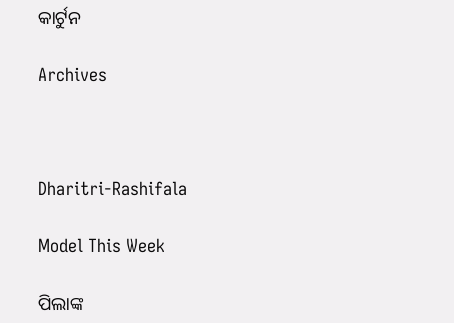କାର୍ଟୁନ

Archives



Dharitri-Rashifala

Model This Week

ପିଲାଙ୍କ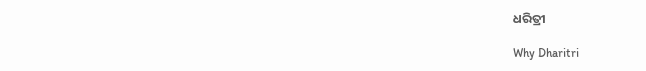ଧରିତ୍ରୀ

Why Dharitri